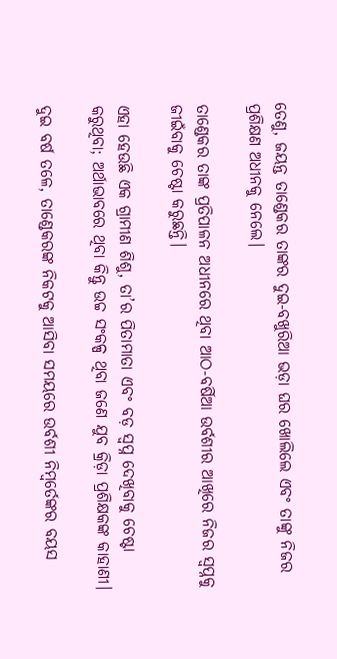ତେଣୁ, ଜୟନ୍ତ ତାଣ୍ଡେକର ତାଙ୍କର ଦୁଇ-ବଖୁରିଆ ଭଡ଼ା ଘର ଖୋଲିଲେ ଏବଂ ତାଙ୍କୁ ନିଜର ପ୍ରଶିକ୍ଷଣ ଅଧୀନକୁ ନେଲେ।

ତାଣ୍ଡେକର ତାଙ୍କ ପ୍ରତିପାଳନ ଅଧୀନରେ ଥିବା ଆଠ-ବର୍ଷିଆ ଉର୍ବଶୀର ଆଖିରେ ନିଜର ସ୍ୱପ୍ନକୁ ଜୀଇଁବାକୁ ଚେଷ୍ଟା କରୁଛନ୍ତି।

ଏହା ହେଉଛି ଏକ ଗ୍ରାମୀଣ ଶିଶୁ, ତା’ର ପିତାମାତା ଏବଂ ବଡ଼ ସ୍ୱପ୍ନ ଦେଖିବାକୁ ଚେଷ୍ଟା କରୁଥିବା; ଅର୍ଥାଭାବରେ ଥିବା କିନ୍ତୁ ଉଚ୍ଚ ସଂକଳ୍ପ ଥିବା ଜଣେ ଯୁବ କ୍ରିଡ଼ା ପ୍ରଶିକ୍ଷକଙ୍କ କାହାଣୀ।

ଦୁଇ ବର୍ଷ ତଳେ, ତାଣ୍ଡେକରଙ୍କ ନିକଟକୁ ଆସିବା ସମୟରେ ଉର୍ବଶୀ ନିମ୍ବର୍ତେଙ୍କର ବୟସ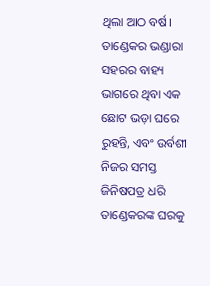ଥିଲା ଆଠ ବର୍ଷ। ତାଣ୍ଡେକର ଭଣ୍ଡାରା ସହରର ବାହ୍ୟ ଭାଗରେ ଥିବା ଏକ ଛୋଟ ଭଡ଼ା ଘରେ ରୁହନ୍ତି, ଏବଂ ଉର୍ବଶୀ ନିଜର ସମସ୍ତ ଜିନିଷପତ୍ର ଧରି ତାଣ୍ଡେକରଙ୍କ ଘରକୁ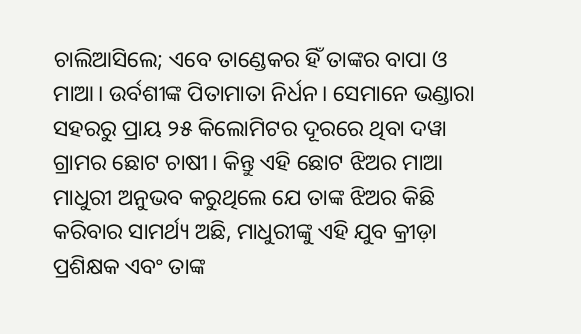ଚାଲିଆସିଲେ; ଏବେ ତାଣ୍ଡେକର ହିଁ ତାଙ୍କର ବାପା ଓ ମାଆ। ଉର୍ବଶୀଙ୍କ ପିତାମାତା ନିର୍ଧନ। ସେମାନେ ଭଣ୍ଡାରା ସହରରୁ ପ୍ରାୟ ୨୫ କିଲୋମିଟର ଦୂରରେ ଥିବା ଦୱା ଗ୍ରାମର ଛୋଟ ଚାଷୀ। କିନ୍ତୁ ଏହି ଛୋଟ ଝିଅର ମାଆ ମାଧୁରୀ ଅନୁଭବ କରୁଥିଲେ ଯେ ତାଙ୍କ ଝିଅର କିଛି କରିବାର ସାମର୍ଥ୍ୟ ଅଛି, ମାଧୁରୀଙ୍କୁ ଏହି ଯୁବ କ୍ରୀଡ଼ା ପ୍ରଶିକ୍ଷକ ଏବଂ ତାଙ୍କ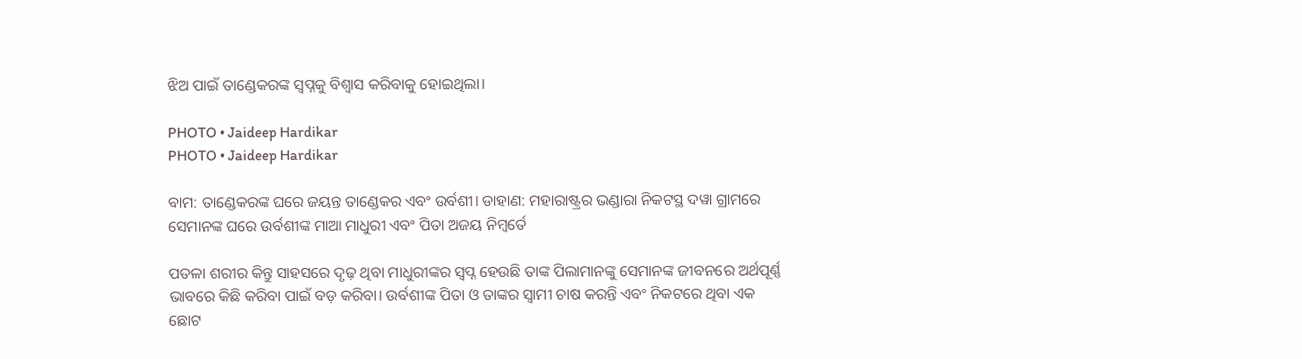ଝିଅ ପାଇଁ ତାଣ୍ଡେକରଙ୍କ ସ୍ୱପ୍ନକୁ ବିଶ୍ୱାସ କରିବାକୁ ହୋଇଥିଲା।

PHOTO • Jaideep Hardikar
PHOTO • Jaideep Hardikar

ବାମ: ତାଣ୍ଡେକରଙ୍କ ଘରେ ଜୟନ୍ତ ତାଣ୍ଡେକର ଏବଂ ଉର୍ବଶୀ। ଡାହାଣ: ମହାରାଷ୍ଟ୍ରର ଭଣ୍ଡାରା ନିକଟସ୍ଥ ଦୱା ଗ୍ରାମରେ ସେମାନଙ୍କ ଘରେ ଉର୍ବଶୀଙ୍କ ମାଆ ମାଧୁରୀ ଏବଂ ପିତା ଅଜୟ ନିମ୍ବର୍ତେ

ପତଳା ଶରୀର କିନ୍ତୁ ସାହସରେ ଦୃଢ଼ ଥିବା ମାଧୁରୀଙ୍କର ସ୍ୱପ୍ନ ହେଉଛି ତାଙ୍କ ପିଲାମାନଙ୍କୁ ସେମାନଙ୍କ ଜୀବନରେ ଅର୍ଥପୂର୍ଣ୍ଣ ଭାବରେ କିଛି କରିବା ପାଇଁ ବଡ଼ କରିବା। ଉର୍ବଶୀଙ୍କ ପିତା ଓ ତାଙ୍କର ସ୍ୱାମୀ ଚାଷ କରନ୍ତି ଏବଂ ନିକଟରେ ଥିବା ଏକ ଛୋଟ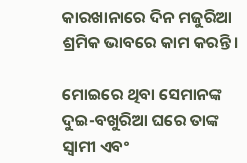କାରଖାନାରେ ଦିନ ମଜୁରିଆ ଶ୍ରମିକ ଭାବରେ କାମ କରନ୍ତି।

ମୋଇରେ ଥିବା ସେମାନଙ୍କ ଦୁଇ-ବଖୁରିଆ ଘରେ ତାଙ୍କ ସ୍ୱାମୀ ଏବଂ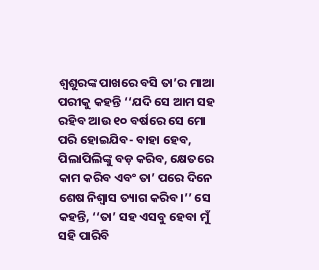ଶ୍ୱଶୁରଙ୍କ ପାଖରେ ବସି ତା’ର ମାଆ ପରୀକୁ କହନ୍ତି ‘‘ଯଦି ସେ ଆମ ସହ ରହିବ ଆଉ ୧୦ ବର୍ଷରେ ସେ ମୋ ପରି ହୋଇଯିବ- ବାହା ହେବ, ପିଲାପିଲିଙ୍କୁ ବଡ଼ କରିବ, କ୍ଷେତରେ କାମ କରିବ ଏବଂ ତା’ ପରେ ଦିନେ ଶେଷ ନିଶ୍ୱାସ ତ୍ୟାଗ କରିବ।’’ ସେ କହନ୍ତି, ‘‘ତା’ ସହ ଏସବୁ ହେବା ମୁଁ ସହି ପାରିବି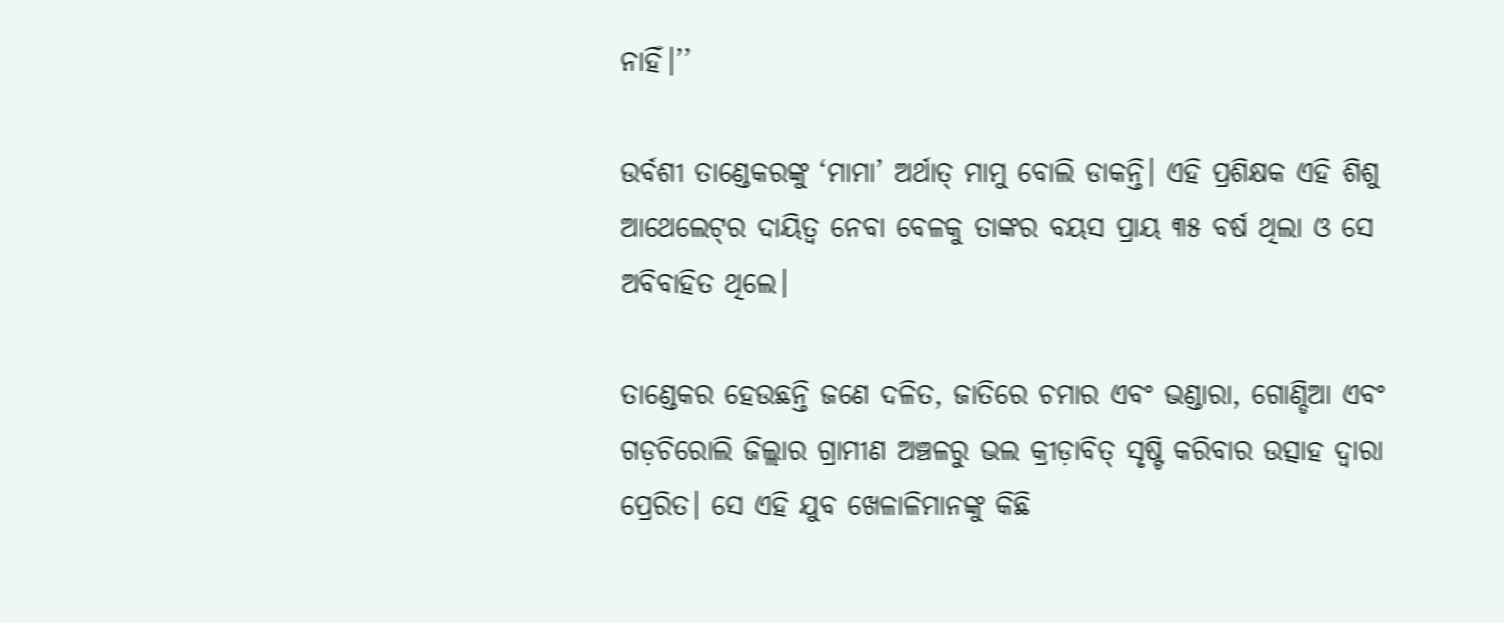ନାହିଁ।’’

ଉର୍ବଶୀ ତାଣ୍ଡେକରଙ୍କୁ ‘ମାମା’ ଅର୍ଥାତ୍‌ ମାମୁ ବୋଲି ଡାକନ୍ତି। ଏହି ପ୍ରଶିକ୍ଷକ ଏହି ଶିଶୁ ଆଥେଲେଟ୍‌ର ଦାୟିତ୍ୱ ନେବା ବେଳକୁ ତାଙ୍କର ବୟସ ପ୍ରାୟ ୩୫ ବର୍ଷ ଥିଲା ଓ ସେ ଅବିବାହିତ ଥିଲେ।

ତାଣ୍ଡେକର ହେଉଛନ୍ତି ଜଣେ ଦଳିତ, ଜାତିରେ ଚମାର ଏବଂ ଭଣ୍ଡାରା, ଗୋଣ୍ଡିଆ ଏବଂ ଗଡ଼ଚିରୋଲି ଜିଲ୍ଲାର ଗ୍ରାମୀଣ ଅଞ୍ଚଳରୁ ଭଲ କ୍ରୀଡ଼ାବିତ୍‌ ସୃଷ୍ଟି କରିବାର ଉତ୍ସାହ ଦ୍ୱାରା ପ୍ରେରିତ। ସେ ଏହି ଯୁବ ଖେଳାଳିମାନଙ୍କୁ କିଛି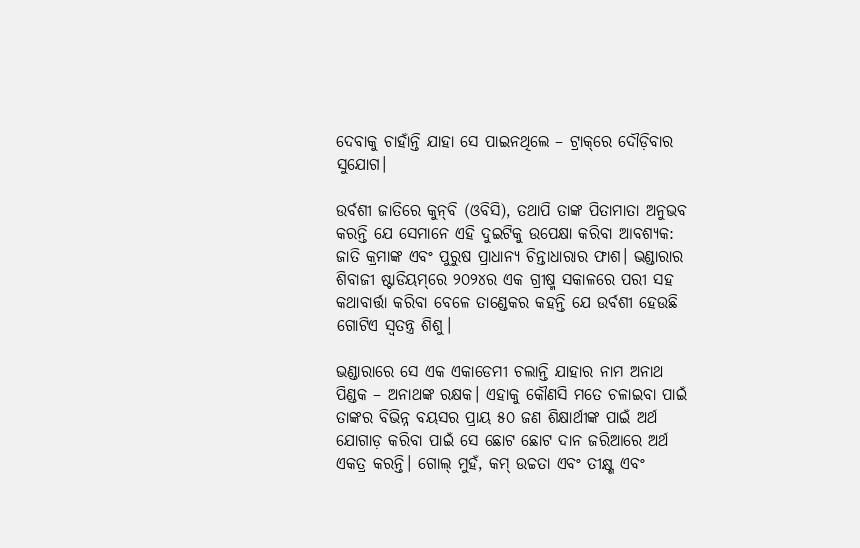ଦେବାକୁ ଚାହାଁନ୍ତି ଯାହା ସେ ପାଇନଥିଲେ – ଟ୍ରାକ୍‌ରେ ଦୌଡ଼ିବାର ସୁଯୋଗ।

ଉର୍ବଶୀ ଜାତିରେ କୁନ୍‌ବି (ଓବିସି), ତଥାପି ତାଙ୍କ ପିତାମାତା ଅନୁଭବ କରନ୍ତି ଯେ ସେମାନେ ଏହି ଦୁଇଟିକୁ ଉପେକ୍ଷା କରିବା ଆବଶ୍ୟକ: ଜାତି କ୍ରମାଙ୍କ ଏବଂ ପୁରୁଷ ପ୍ରାଧାନ୍ୟ ଚିନ୍ତାଧାରାର ଫାଶ। ଭଣ୍ଡାରାର ଶିବାଜୀ ଷ୍ଟାଡିୟମ୍‌ରେ ୨୦୨୪ର ଏକ ଗ୍ରୀଷ୍ମ ସକାଳରେ ପରୀ ସହ କଥାବାର୍ତ୍ତା କରିବା ବେଳେ ତାଣ୍ଡେକର କହନ୍ତି ଯେ ଉର୍ବଶୀ ହେଉଛି ଗୋଟିଏ ସ୍ୱତନ୍ତ୍ର ଶିଶୁ।

ଭଣ୍ଡାରାରେ ସେ ଏକ ଏକାଡେମୀ ଚଲାନ୍ତି ଯାହାର ନାମ ଅନାଥ ପିଣ୍ଡକ – ଅନାଥଙ୍କ ରକ୍ଷକ। ଏହାକୁ କୌଣସି ମତେ ଚଳାଇବା ପାଇଁ ତାଙ୍କର ବିଭିନ୍ନ ବୟସର ପ୍ରାୟ ୫୦ ଜଣ ଶିକ୍ଷାର୍ଥୀଙ୍କ ପାଇଁ ଅର୍ଥ ଯୋଗାଡ଼ କରିବା ପାଇଁ ସେ ଛୋଟ ଛୋଟ ଦାନ ଜରିଆରେ ଅର୍ଥ ଏକତ୍ର କରନ୍ତି। ଗୋଲ୍‌ ମୁହଁ, କମ୍‌ ଉଚ୍ଚତା ଏବଂ ତୀକ୍ଷ୍ଣ ଏବଂ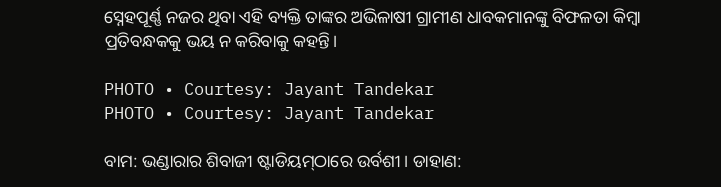ସ୍ନେହପୂର୍ଣ୍ଣ ନଜର ଥିବା ଏହି ବ୍ୟକ୍ତି ତାଙ୍କର ଅଭିଳାଷୀ ଗ୍ରାମୀଣ ଧାବକମାନଙ୍କୁ ବିଫଳତା କିମ୍ବା ପ୍ରତିବନ୍ଧକକୁ ଭୟ ନ କରିବାକୁ କହନ୍ତି।

PHOTO • Courtesy: Jayant Tandekar
PHOTO • Courtesy: Jayant Tandekar

ବାମ: ଭଣ୍ଡାରାର ଶିବାଜୀ ଷ୍ଟାଡିୟମ୍‌ଠାରେ ଉର୍ବଶୀ। ଡାହାଣ: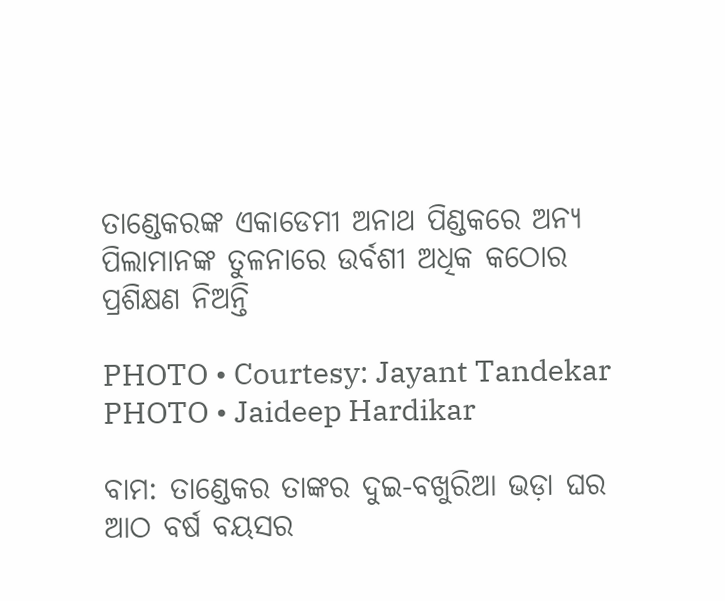ତାଣ୍ଡେକରଙ୍କ ଏକାଡେମୀ ଅନାଥ ପିଣ୍ଡକରେ ଅନ୍ୟ ପିଲାମାନଙ୍କ ତୁଳନାରେ ଉର୍ବଶୀ ଅଧିକ କଠୋର ପ୍ରଶିକ୍ଷଣ ନିଅନ୍ତି

PHOTO • Courtesy: Jayant Tandekar
PHOTO • Jaideep Hardikar

ବାମ: ତାଣ୍ଡେକର ତାଙ୍କର ଦୁଇ-ବଖୁରିଆ ଭଡ଼ା ଘର ଆଠ ବର୍ଷ ବୟସର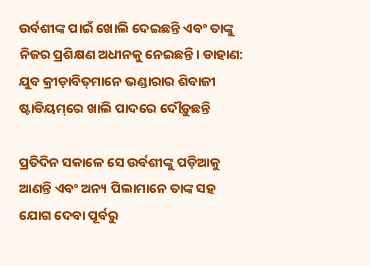ଉର୍ବଶୀଙ୍କ ପାଇଁ ଖୋଲି ଦେଇଛନ୍ତି ଏବଂ ତାଙ୍କୁ ନିଜର ପ୍ରଶିକ୍ଷଣ ଅଧୀନକୁ ନେଇଛନ୍ତି। ଡାହାଣ: ଯୁବ କ୍ରୀଡ଼ାବିତ୍‌ମାନେ ଭଣ୍ଡାରାର ଶିବାଜୀ ଷ୍ଟାଡିୟମ୍‌ରେ ଖାଲି ପାଦରେ ଦୌଡ଼ୁଛନ୍ତି

ପ୍ରତିଦିନ ସକାଳେ ସେ ଉର୍ବଶୀଙ୍କୁ ପଡ଼ିଆକୁ ଆଣନ୍ତି ଏବଂ ଅନ୍ୟ ପିଲାମାନେ ତାଙ୍କ ସହ ଯୋଗ ଦେବା ପୂର୍ବରୁ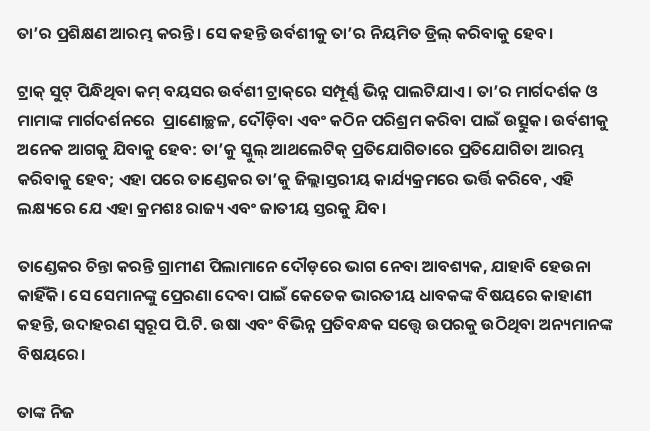ତା’ର ପ୍ରଶିକ୍ଷଣ ଆରମ୍ଭ କରନ୍ତି। ସେ କହନ୍ତି ଉର୍ବଶୀକୁ ତା’ର ନିୟମିତ ଡ୍ରିଲ୍‌ କରିବାକୁ ହେବ।

ଟ୍ରାକ୍‌ ସୁଟ୍‌ ପିନ୍ଧିଥିବା କମ୍‌ ବୟସର ଉର୍ବଶୀ ଟ୍ରାକ୍‌ରେ ସମ୍ପୂର୍ଣ୍ଣ ଭିନ୍ନ ପାଲଟିଯାଏ। ତା’ର ମାର୍ଗଦର୍ଶକ ଓ ମାମାଙ୍କ ମାର୍ଗଦର୍ଶନରେ  ପ୍ରାଣୋଚ୍ଛଳ, ଦୌଡ଼ିବା ଏବଂ କଠିନ ପରିଶ୍ରମ କରିବା ପାଇଁ ଉତ୍ସୁକ। ଉର୍ବଶୀକୁ ଅନେକ ଆଗକୁ ଯିବାକୁ ହେବ: ତା’କୁ ସ୍କୁଲ୍‌ ଆଥଲେଟିକ୍‌ ପ୍ରତିଯୋଗିତାରେ ପ୍ରତିଯୋଗିତା ଆରମ୍ଭ କରିବାକୁ ହେବ; ଏହା ପରେ ତାଣ୍ଡେକର ତା’କୁ ଜିଲ୍ଲାସ୍ତରୀୟ କାର୍ଯ୍ୟକ୍ରମରେ ଭର୍ତ୍ତି କରିବେ, ଏହି ଲକ୍ଷ୍ୟରେ ଯେ ଏହା କ୍ରମଶଃ ରାଜ୍ୟ ଏବଂ ଜାତୀୟ ସ୍ତରକୁ ଯିବ।

ତାଣ୍ଡେକର ଚିନ୍ତା କରନ୍ତି ଗ୍ରାମୀଣ ପିଲାମାନେ ଦୌଡ଼ରେ ଭାଗ ନେବା ଆବଶ୍ୟକ, ଯାହାବି ହେଉନା କାହିଁକି। ସେ ସେମାନଙ୍କୁ ପ୍ରେରଣା ଦେବା ପାଇଁ କେତେକ ଭାରତୀୟ ଧାବକଙ୍କ ବିଷୟରେ କାହାଣୀ କହନ୍ତି, ଉଦାହରଣ ସ୍ୱରୂପ ପି.ଟି. ଉଷା ଏବଂ ବିଭିନ୍ନ ପ୍ରତିବନ୍ଧକ ସତ୍ତ୍ୱେ ଉପରକୁ ଉଠିଥିବା ଅନ୍ୟମାନଙ୍କ ବିଷୟରେ।

ତାଙ୍କ ନିଜ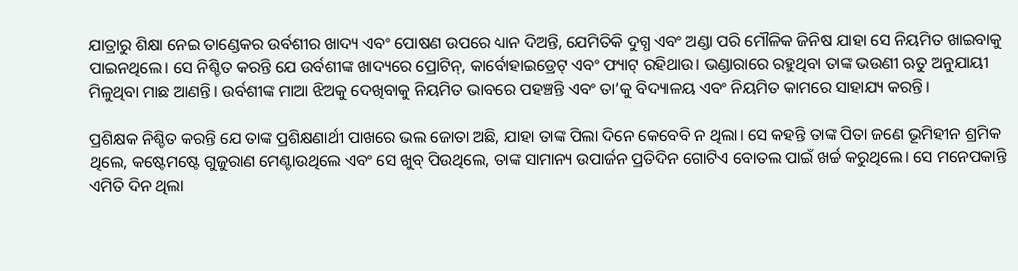ଯାତ୍ରାରୁ ଶିକ୍ଷା ନେଇ ତାଣ୍ଡେକର ଉର୍ବଶୀର ଖାଦ୍ୟ ଏବଂ ପୋଷଣ ଉପରେ ଧ୍ୟାନ ଦିଅନ୍ତି, ଯେମିତିକି ଦୁଗ୍ଧ ଏବଂ ଅଣ୍ଡା ପରି ମୌଳିକ ଜିନିଷ ଯାହା ସେ ନିୟମିତ ଖାଇବାକୁ ପାଇନଥିଲେ। ସେ ନିଶ୍ଚିତ କରନ୍ତି ଯେ ଉର୍ବଶୀଙ୍କ ଖାଦ୍ୟରେ ପ୍ରୋଟିନ୍‌, କାର୍ବୋହାଇଡ୍ରେଟ୍‌ ଏବଂ ଫ୍ୟାଟ୍‌ ରହିଥାଉ। ଭଣ୍ଡାରାରେ ରହୁଥିବା ତାଙ୍କ ଭଉଣୀ ଋତୁ ଅନୁଯାୟୀ ମିଳୁଥିବା ମାଛ ଆଣନ୍ତି। ଉର୍ବଶୀଙ୍କ ମାଆ ଝିଅକୁ ଦେଖିବାକୁ ନିୟମିତ ଭାବରେ ପହଞ୍ଚନ୍ତି ଏବଂ ତା’କୁ ବିଦ୍ୟାଳୟ ଏବଂ ନିୟମିତ କାମରେ ସାହାଯ୍ୟ କରନ୍ତି।

ପ୍ରଶିକ୍ଷକ ନିଶ୍ଚିତ କରନ୍ତି ଯେ ତାଙ୍କ ପ୍ରଶିକ୍ଷଣାର୍ଥୀ ପାଖରେ ଭଲ ଜୋତା ଅଛି, ଯାହା ତାଙ୍କ ପିଲା ଦିନେ କେବେବି ନ ଥିଲା। ସେ କହନ୍ତି ତାଙ୍କ ପିତା ଜଣେ ଭୂମିହୀନ ଶ୍ରମିକ ଥିଲେ, କଷ୍ଟେମଷ୍ଟେ ଗୁଜୁରାଣ ମେଣ୍ଟାଉଥିଲେ ଏବଂ ସେ ଖୁବ୍‌ ପିଉଥିଲେ, ତାଙ୍କ ସାମାନ୍ୟ ଉପାର୍ଜନ ପ୍ରତିଦିନ ଗୋଟିଏ ବୋତଲ ପାଇଁ ଖର୍ଚ୍ଚ କରୁଥିଲେ। ସେ ମନେପକାନ୍ତି ଏମିତି ଦିନ ଥିଲା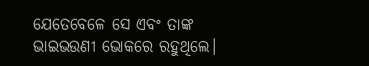ଯେତେବେଳେ ସେ ଏବଂ ତାଙ୍କ ଭାଇଭଉଣୀ ଭୋକରେ ରହୁଥିଲେ।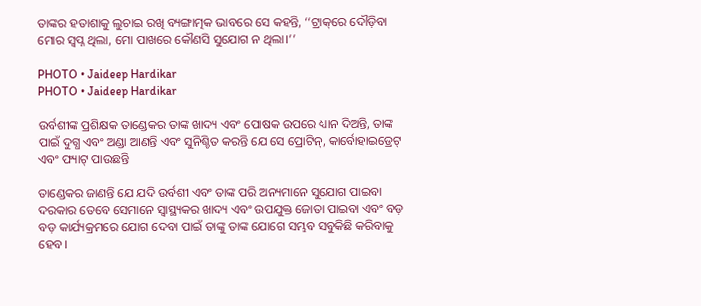ତାଙ୍କର ହତାଶାକୁ ଲୁଚାଇ ରଖି ବ୍ୟଙ୍ଗାତ୍ମକ ଭାବରେ ସେ କହନ୍ତି, ‘‘ଟ୍ରାକ୍‌ରେ ଦୌଡ଼ିବା ମୋର ସ୍ୱପ୍ନ ଥିଲା, ମୋ ପାଖରେ କୌଣସି ସୁଯୋଗ ନ ଥିଲା।’’

PHOTO • Jaideep Hardikar
PHOTO • Jaideep Hardikar

ଉର୍ବଶୀଙ୍କ ପ୍ରଶିକ୍ଷକ ତାଣ୍ଡେକର ତାଙ୍କ ଖାଦ୍ୟ ଏବଂ ପୋଷକ ଉପରେ ଧ୍ୟାନ ଦିଅନ୍ତି, ତାଙ୍କ ପାଇଁ ଦୁଗ୍ଧ ଏବଂ ଅଣ୍ଡା ଆଣନ୍ତି ଏବଂ ସୁନିଶ୍ଚିତ କରନ୍ତି ଯେ ସେ ପ୍ରୋଟିନ୍, କାର୍ବୋହାଇଡ୍ରେଟ୍‌ ଏବଂ ଫ୍ୟାଟ୍‌ ପାଉଛନ୍ତି

ତାଣ୍ଡେକର ଜାଣନ୍ତି ଯେ ଯଦି ଉର୍ବଶୀ ଏବଂ ତାଙ୍କ ପରି ଅନ୍ୟମାନେ ସୁଯୋଗ ପାଇବା ଦରକାର ତେବେ ସେମାନେ ସ୍ୱାସ୍ଥ୍ୟକର ଖାଦ୍ୟ ଏବଂ ଉପଯୁକ୍ତ ଜୋତା ପାଇବା ଏବଂ ବଡ଼ ବଡ଼ କାର୍ଯ୍ୟକ୍ରମରେ ଯୋଗ ଦେବା ପାଇଁ ତାଙ୍କୁ ତାଙ୍କ ଯୋଗେ ସମ୍ଭବ ସବୁକିଛି କରିବାକୁ ହେବ।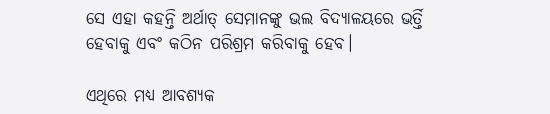ସେ ଏହା କହନ୍ତି ଅର୍ଥାତ୍‌ ସେମାନଙ୍କୁ ଭଲ ବିଦ୍ୟାଳୟରେ ଭର୍ତ୍ତି ହେବାକୁ ଏବଂ କଠିନ ପରିଶ୍ରମ କରିବାକୁ ହେବ।

ଏଥିରେ ମଧ୍ୟ ଆବଶ୍ୟକ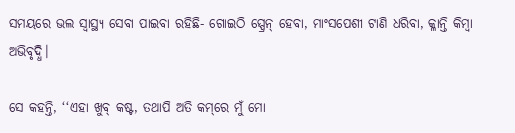ସମୟରେ ଭଲ ସ୍ୱାସ୍ଥ୍ୟ ସେବା ପାଇବା ରହିଛି- ଗୋଇଠି ସ୍ପ୍ରେନ୍‌ ହେବା, ମାଂସପେଶୀ ଟାଣି ଧରିବା, କ୍ଳାନ୍ତି କିମ୍ବା ଅଭିବୃଦ୍ଧି।

ସେ କହନ୍ତି, ‘‘ଏହା ଖୁବ୍‌ କଷ୍ଟ, ତଥାପି ଅତି କମ୍‌ରେ ମୁଁ ମୋ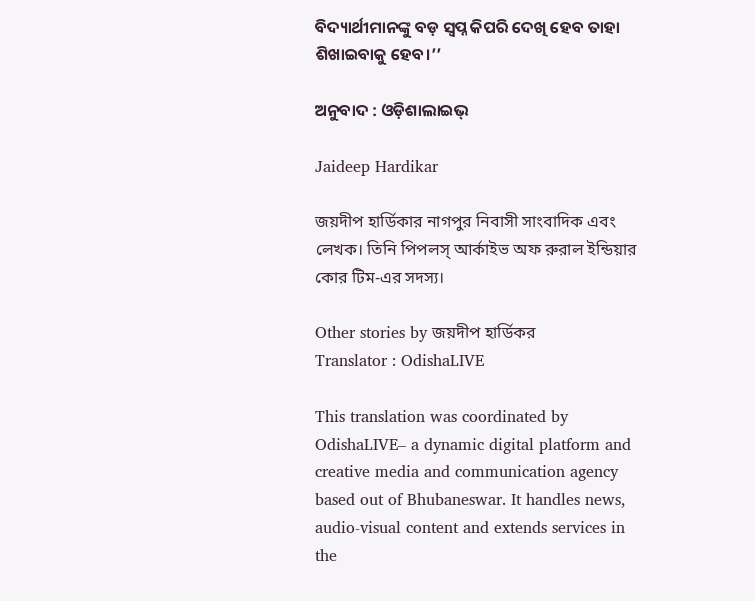ବିଦ୍ୟାର୍ଥୀମାନଙ୍କୁ ବଡ଼ ସ୍ୱପ୍ନ କିପରି ଦେଖି ହେବ ତାହା ଶିଖାଇବାକୁ ହେବ।’’

ଅନୁବାଦ : ଓଡ଼ିଶାଲାଇଭ୍‍

Jaideep Hardikar

জয়দীপ হার্ডিকার নাগপুর নিবাসী সাংবাদিক এবং লেখক। তিনি পিপলস্‌ আর্কাইভ অফ রুরাল ইন্ডিয়ার কোর টিম-এর সদস্য।

Other stories by জয়দীপ হার্ডিকর
Translator : OdishaLIVE

This translation was coordinated by OdishaLIVE– a dynamic digital platform and creative media and communication agency based out of Bhubaneswar. It handles news, audio-visual content and extends services in the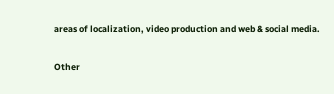areas of localization, video production and web & social media.

Other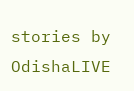stories by OdishaLIVE